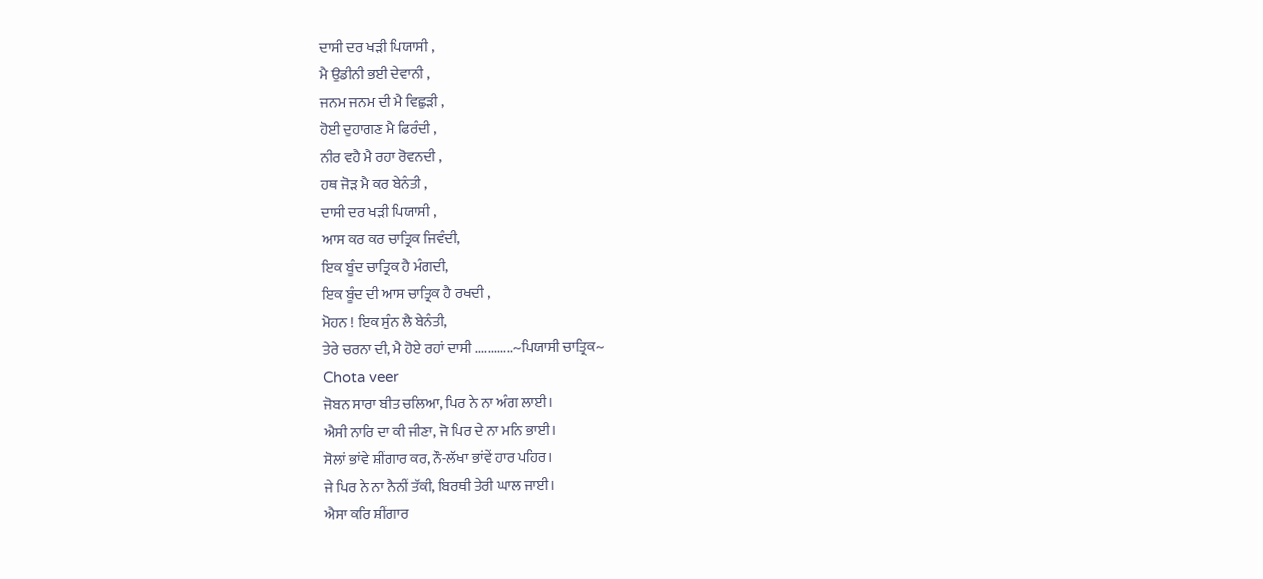ਦਾਸੀ ਦਰ ਖੜੀ ਪਿਯਾਸੀ ,
ਮੈ ਉਡੀਨੀ ਭਈ ਦੇਵਾਨੀ ,
ਜਨਮ ਜਨਮ ਦੀ ਮੈ ਵਿਛੁੜੀ ,
ਹੋਈ ਦੁਹਾਗਣ ਮੈ ਫਿਰੰਦੀ ,
ਨੀਰ ਵਹੈ ਮੈ ਰਹਾ ਰੋਵਨਦੀ ,
ਹਥ ਜੋੜ ਮੈ ਕਰ ਬੇਨੰਤੀ ,
ਦਾਸੀ ਦਰ ਖੜੀ ਪਿਯਾਸੀ ,
ਆਸ ਕਰ ਕਰ ਚਾਤ੍ਰਿਕ ਜਿਵੰਦੀ,
ਇਕ ਬੂੰਦ ਚਾਤ੍ਰਿਕ ਹੈ ਮੰਗਦੀ,
ਇਕ ਬੂੰਦ ਦੀ ਆਸ ਚਾਤ੍ਰਿਕ ਹੈ ਰਖਦੀ ,
ਮੋਹਨ ! ਇਕ ਸੁੰਨ ਲੈ ਬੇਨੰਤੀ,
ਤੇਰੇ ਚਰਨਾ ਦੀ, ਮੈ ਹੋਏ ਰਹਾਂ ਦਾਸੀ ............~ਪਿਯਾਸੀ ਚਾਤ੍ਰਿਕ~
Chota veer
ਜੋਬਨ ਸਾਰਾ ਬੀਤ ਚਲਿਆ, ਪਿਰ ਨੇ ਨਾ ਅੰਗ ਲਾਈ।
ਐਸੀ ਨਾਰਿ ਦਾ ਕੀ ਜੀਣਾ, ਜੋ ਪਿਰ ਦੇ ਨਾ ਮਨਿ ਭਾਈ।
ਸੋਲਾਂ ਭਾਂਵੇ ਸ਼ੀਂਗਾਰ ਕਰ, ਨੌ-ਲੱਖਾ ਭਾਂਵੇਂ ਹਾਰ ਪਹਿਰ।
ਜੇ ਪਿਰ ਨੇ ਨਾ ਨੈਨੀਂ ਤੱਕੀ, ਬਿਰਥੀ ਤੇਰੀ ਘਾਲ ਜਾਈ।
ਐਸਾ ਕਰਿ ਸ਼ੀਂਗਾਰ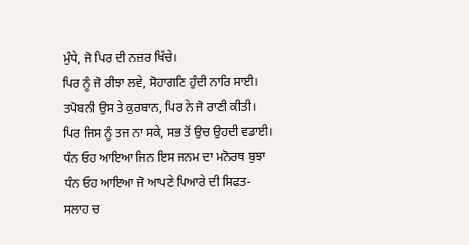ਮੁੰਧੇ, ਜੋ ਪਿਰ ਦੀ ਨਜ਼ਰ ਖਿੱਚੇ।
ਪਿਰ ਨੂੰ ਜੋ ਰੀਝਾ ਲਵੇ, ਸੋਹਾਗਣਿ ਹੁੰਦੀ ਨਾਰਿ ਸਾਈ।
ਤਪੋਬਨੀ ਉਸ ਤੇ ਕੁਰਬਾਨ, ਪਿਰ ਨੇ ਜੋ ਰਾਣੀ ਕੀਤੀ।
ਪਿਰ ਜਿਸ ਨੂੰ ਤਜ ਨਾ ਸਕੇ, ਸਭ ਤੋਂ ਉਚ ਉਹਦੀ ਵਡਾਈ। ਧੰਨ ਓਹ ਆਇਆ ਜਿਨ ਇਸ ਜਨਮ ਦਾ ਮਨੋਰਥ ਬੁਝਾ
ਧੰਨ ਓਹ ਆਇਆ ਜੋ ਆਪਣੇ ਪਿਆਰੇ ਦੀ ਸਿਫਤ-ਸਲਾਹ ਚ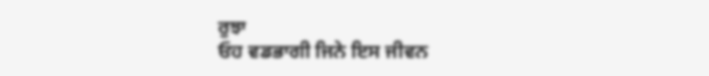ਰੁਝਾ
ਓਹ ਵਡਭਾਗੀ ਜਿਨੇ ਇਸ ਜੀਵਨ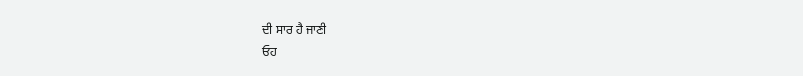ਦੀ ਸਾਰ ਹੈ ਜਾਣੀ
ਓਹ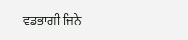ਵਡਭਾਗੀ ਜਿਨੇ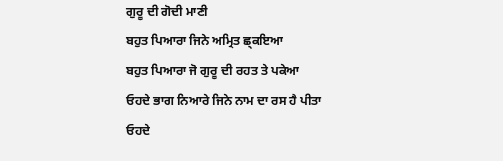ਗੁਰੂ ਦੀ ਗੋਦੀ ਮਾਣੀ
ਬਹੁਤ ਪਿਆਰਾ ਜਿਨੇ ਅਮ੍ਰਿਤ ਛ੍ਕਇਆ
ਬਹੁਤ ਪਿਆਰਾ ਜੋ ਗੁਰੂ ਦੀ ਰਹਤ ਤੇ ਪਕੇਆ
ਓਹਦੇ ਭਾਗ ਨਿਆਰੇ ਜਿਨੇ ਨਾਮ ਦਾ ਰਸ ਹੈ ਪੀਤਾ
ਓਹਦੇ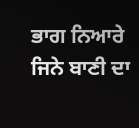ਭਾਗ ਨਿਆਰੇ ਜਿਨੇ ਬਾਣੀ ਦਾ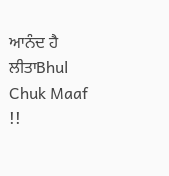ਆਨੰਦ ਹੈ ਲੀਤਾBhul Chuk Maaf !!